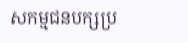សកម្មជនបក្សប្រ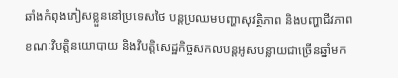ឆាំងកំពុងភៀសខ្លួននៅប្រទេសថៃ បន្តប្រឈមបញ្ហាសុវត្ថិភាព និងបញ្ហាជីវភាព ខណៈវិបត្តិនយោបាយ និងវិបត្តិសេដ្ឋកិច្ចសកលបន្តអូសបន្លាយជាច្រើនឆ្នាំមក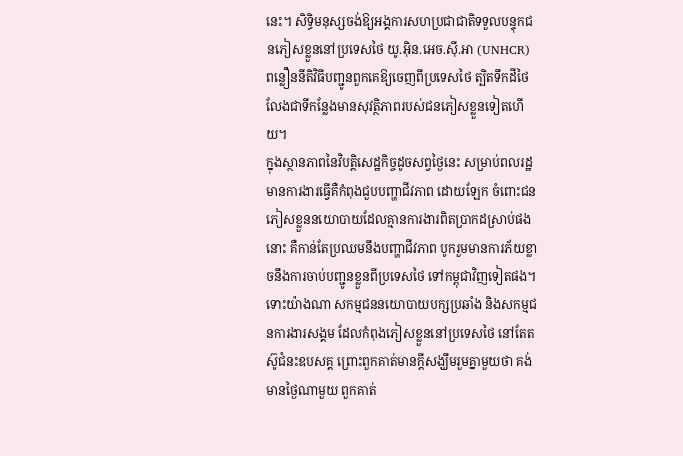នេះ។ សិទ្ធិមនុស្សចង់ឱ្យអង្គការសហប្រជាជាតិទទួលបន្ទុកជនភៀសខ្លួននៅប្រទេសថៃ យូ.អ៊ិន.អេច.ស៊ី.អា (UNHCR) ពន្លឿននីតិវិធីបញ្ជូនពួកគេឱ្យចេញពីប្រទេសថៃ ត្បិតទឹកដីថៃលែងជាទីកន្លែងមានសុវត្ថិភាពរបស់ជនភៀសខ្លួនទៀតហើយ។
ក្នុងស្ថានភាពនៃវិបត្តិសេដ្ឋកិច្ចដូចសព្វថ្ងៃនេះ សម្រាប់ពលរដ្ឋមានការងារធ្វើគឺកំពុងជួបបញ្ហាជីវភាព ដោយឡែក ចំពោះជនភៀសខ្លួននយោបាយដែលគ្មានការងារពិតប្រាកដស្រាប់ផងនោះ គឺកាន់តែប្រឈមនឹងបញ្ហាជីវភាព បូករួមមានការភ័យខ្លាចនឹងការចាប់បញ្ជូនខ្លួនពីប្រទេសថៃ ទៅកម្ពុជាវិញទៀតផង។ ទោះយ៉ាងណា សកម្មជននយោបាយបក្សប្រឆាំង និងសកម្មជនការងារសង្គម ដែលកំពុងភៀសខ្លួននៅប្រទេសថៃ នៅតែតស៊ូជំនះឧបសគ្គ ព្រោះពួកគាត់មានក្ដីសង្ឃឹមរួមគ្នាមួយថា គង់មានថ្ងៃណាមួយ ពួកគាត់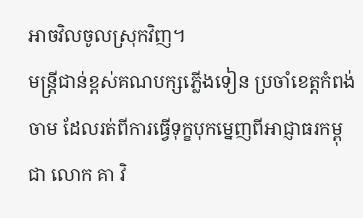អាចវិលចូលស្រុកវិញ។
មន្ត្រីជាន់ខ្ពស់គណបក្សភ្លើងទៀន ប្រចាំខេត្តកំពង់ចាម ដែលរត់ពីការធ្វើទុក្ខបុកម្នេញពីអាជ្ញាធរកម្ពុជា លោក គា វិ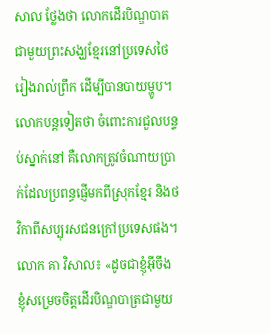សាល ថ្លែងថា លោកដើរបិណ្ឌបាតជាមួយព្រះសង្ឃខ្មែរនៅប្រទេសថៃ រៀងរាល់ព្រឹក ដើម្បីបានបាយម្ហូប។ លោកបន្តទៀតថា ចំពោះការជួលបន្ទប់ស្នាក់នៅ គឺលោកត្រូវចំណាយប្រាក់ដែលប្រពន្ធផ្ញើមកពីស្រុកខ្មែរ និងថវិកាពីសប្បុរសជនក្រៅប្រទេសផង។
លោក គា វិសាល៖ «ដូចជាខ្ញុំអ៊ីចឹង ខ្ញុំសម្រេចចិត្តដើរបិណ្ឌបាត្រជាមួយ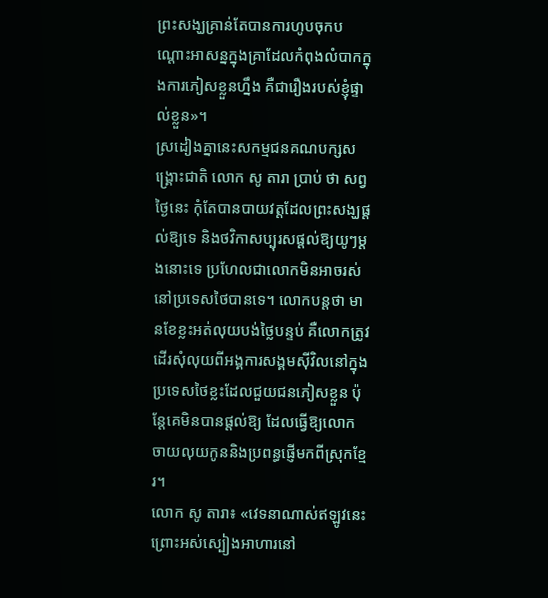ព្រះសង្ឃគ្រាន់តែបានការហូបចុកបណ្ដោះអាសន្នក្នុងគ្រាដែលកំពុងលំបាកក្នុងការភៀសខ្លួនហ្នឹង គឺជារឿងរបស់ខ្ញុំផ្ទាល់ខ្លួន»។
ស្រដៀងគ្នានេះសកម្មជនគណបក្សសង្គ្រោះជាតិ លោក សូ តារា ប្រាប់ ថា សព្វថ្ងៃនេះ កុំតែបានបាយវត្តដែលព្រះសង្ឃផ្ដល់ឱ្យទេ និងថវិកាសប្បុរសផ្ដល់ឱ្យយូៗម្ដងនោះទេ ប្រហែលជាលោកមិនអាចរស់នៅប្រទេសថៃបានទេ។ លោកបន្តថា មានខែខ្លះអត់លុយបង់ថ្លៃបន្ទប់ គឺលោកត្រូវដើរសុំលុយពីអង្គការសង្គមស៊ីវិលនៅក្នុងប្រទេសថៃខ្លះដែលជួយជនភៀសខ្លួន ប៉ុន្តែគេមិនបានផ្ដល់ឱ្យ ដែលធ្វើឱ្យលោកចាយលុយកូននិងប្រពន្ធផ្ញើមកពីស្រុកខ្មែរ។
លោក សូ តារា៖ «វេទនាណាស់ឥឡូវនេះ ព្រោះអស់ស្បៀងអាហារនៅ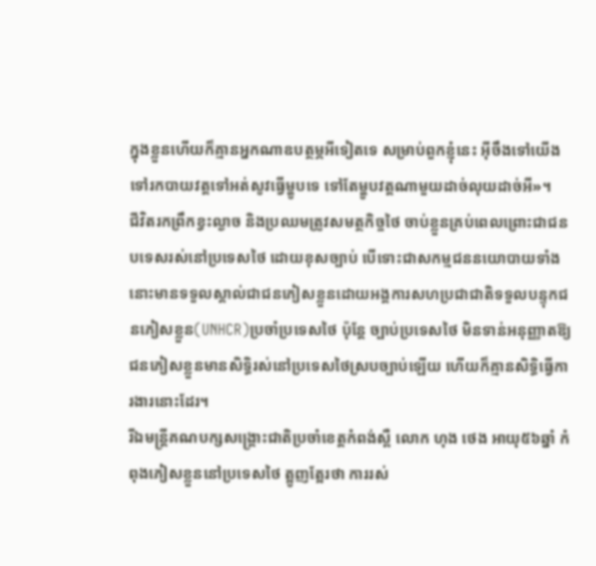ក្នុងខ្លួនហើយក៏គ្មានអ្នកណាឧបត្ថម្ភអីទៀតទេ សម្រាប់ពួកខ្ញុំនេះ អ៊ីចឹងទៅយើងទៅរកបាយវត្តទៅអត់សូវធ្វើម្ហូបទេ ទៅតែម្ហូបវត្តណាមួយដាច់លុយដាច់អី»។
ជីវិតរកព្រឹកខ្វះល្ងាច និងប្រឈមត្រូវសមត្ថកិច្ចថៃ ចាប់ខ្លួនគ្រប់ពេលព្រោះជាជនបទេសរស់នៅប្រទេសថៃ ដោយខុសច្បាប់ បើទោះជាសកម្មជននយោបាយទាំងនោះមានទទួលស្គាល់ជាជនភៀសខ្លួនដោយអង្គការសហប្រជាជាតិទទួលបន្ទុកជនភៀសខ្លួន(UNHCR)ប្រចាំប្រទេសថៃ ប៉ុន្តែ ច្បាប់ប្រទេសថៃ មិនទាន់អនុញ្ញាតឱ្យជនភៀសខ្លួនមានសិទ្ធិរស់នៅប្រទេសថៃស្របច្បាប់ឡើយ ហើយក៏គ្មានសិទ្ធិធ្វើការងារនោះដែរ។
រីឯមន្ត្រីគណបក្សសង្គ្រោះជាតិប្រចាំខេត្តកំពង់ស្ពឺ លោក ហុង ថេង អាយុ៥៦ឆ្នាំ កំពុងភៀសខ្លួននៅប្រទេសថៃ ត្អូញត្អែរថា ការរស់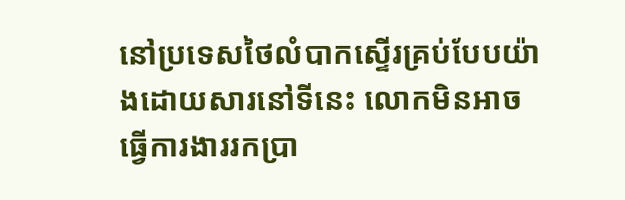នៅប្រទេសថៃលំបាកស្ទើរគ្រប់បែបយ៉ាងដោយសារនៅទីនេះ លោកមិនអាចធ្វើការងាររកប្រា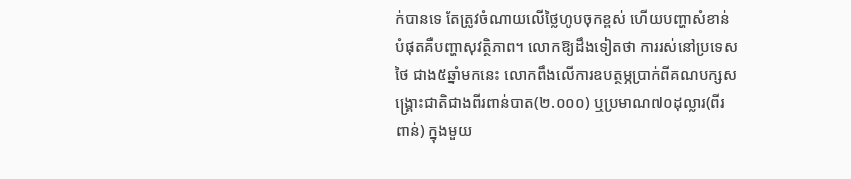ក់បានទេ តែត្រូវចំណាយលើថ្លៃហូបចុកខ្ពស់ ហើយបញ្ហាសំខាន់បំផុតគឺបញ្ហាសុវត្ថិភាព។ លោកឱ្យដឹងទៀតថា ការរស់នៅប្រទេសថៃ ជាង៥ឆ្នាំមកនេះ លោកពឹងលើការឧបត្ថម្ភប្រាក់ពីគណបក្សសង្គ្រោះជាតិជាងពីរពាន់បាត(២.០០០) ឬប្រមាណ៧០ដុល្លារ(ពីរពាន់) ក្នុងមួយ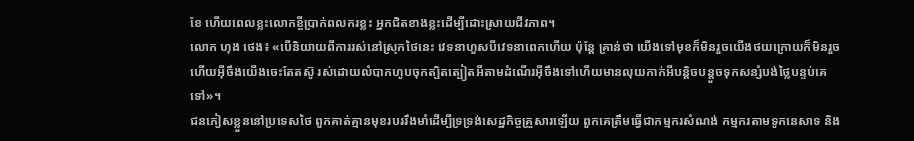ខែ ហើយពេលខ្លះលោកខ្ចីប្រាក់ពលករខ្លះ អ្នកជិតខាងខ្លះដើម្បីដោះស្រាយជីវភាព។
លោក ហុង ថេង៖ «បើនិយាយពីការរស់នៅស្រុកថៃនេះ វេទនាហួសបីវេទនាពេកហើយ ប៉ុន្តែ គ្រាន់ថា យើងទៅមុខក៏មិនរួចយើងថយក្រោយក៏មិនរួច ហើយអ៊ីចឹងយើងចេះតែតស៊ូ រស់ដោយលំបាកហូបចុកត្បិតត្បៀតអីតាមដំណើរអ៊ីចឹងទៅហើយមានលុយកាក់អីបន្តិចបន្តួចទុកសន្សំបង់ថ្លៃបន្ទប់គេទៅ»។
ជនភៀសខ្លួននៅប្រទេសថៃ ពួកគាត់គ្មានមុខរបររឹងមាំដើម្បីទ្រទ្រង់សេដ្ឋកិច្ចគ្រួសារឡើយ ពួកគេត្រឹមធ្វើជាកម្មករសំណង់ កម្មករតាមទូកនេសាទ និង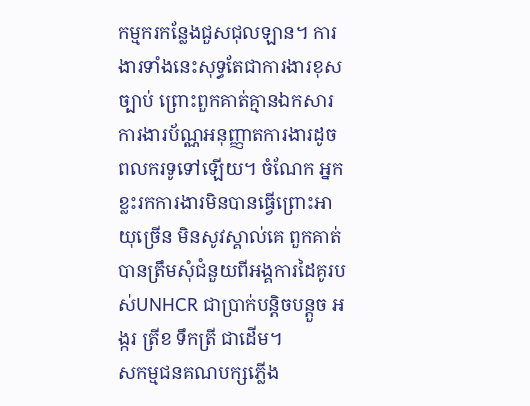កម្មករកន្លែងជួសជុលឡាន។ ការងារទាំងនេះសុទ្ធតែជាការងារខុសច្បាប់ ព្រោះពួកគាត់គ្មានឯកសារការងារប័ណ្ណអនុញ្ញាតការងារដូចពលករទូទៅឡើយ។ ចំណែក អ្នកខ្លះរកការងារមិនបានធ្វើព្រោះអាយុច្រើន មិនសូវស្គាល់គេ ពួកគាត់បានត្រឹមសុំជំនួយពីអង្គការដៃគូរបស់UNHCR ជាប្រាក់បន្តិចបន្តួច អង្ករ ត្រីខ ទឹកត្រី ជាដើម។
សកម្មជនគណបក្សភ្លើង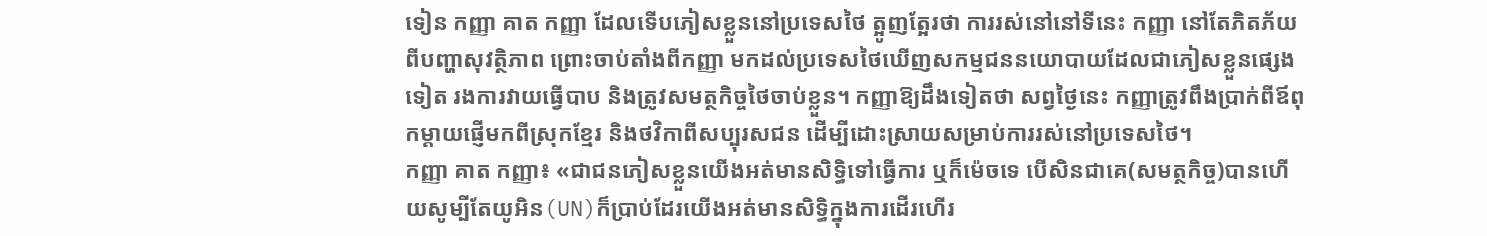ទៀន កញ្ញា គាត កញ្ញា ដែលទើបភៀសខ្លួននៅប្រទេសថៃ ត្អូញត្អែរថា ការរស់នៅនៅទីនេះ កញ្ញា នៅតែភិតភ័យពីបញ្ហាសុវត្ថិភាព ព្រោះចាប់តាំងពីកញ្ញា មកដល់ប្រទេសថៃឃើញសកម្មជននយោបាយដែលជាភៀសខ្លួនផ្សេងទៀត រងការវាយធ្វើបាប និងត្រូវសមត្ថកិច្ចថៃចាប់ខ្លួន។ កញ្ញាឱ្យដឹងទៀតថា សព្វថ្ងៃនេះ កញ្ញាត្រូវពឹងប្រាក់ពីឪពុកម្ដាយផ្ញើមកពីស្រុកខ្មែរ និងថវិកាពីសប្បុរសជន ដើម្បីដោះស្រាយសម្រាប់ការរស់នៅប្រទេសថៃ។
កញ្ញា គាត កញ្ញា៖ «ជាជនភៀសខ្លួនយើងអត់មានសិទ្ធិទៅធ្វើការ ឬក៏ម៉េចទេ បើសិនជាគេ(សមត្ថកិច្ច)បានហើយសូម្បីតែយូអិន(UN)ក៏ប្រាប់ដែរយើងអត់មានសិទ្ធិក្នុងការដើរហើរ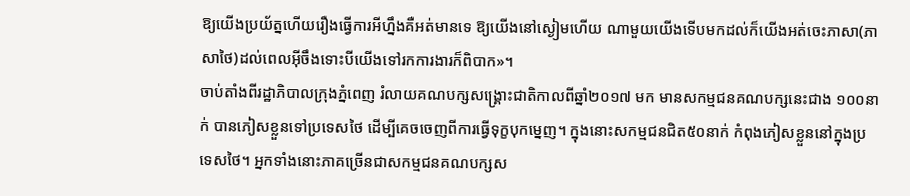ឱ្យយើងប្រយ័ត្នហើយរឿងធ្វើការអីហ្នឹងគឺអត់មានទេ ឱ្យយើងនៅស្ងៀមហើយ ណាមួយយើងទើបមកដល់ក៏យើងអត់ចេះភាសា(ភាសាថៃ)ដល់ពេលអ៊ីចឹងទោះបីយើងទៅរកការងារក៏ពិបាក»។
ចាប់តាំងពីរដ្ឋាភិបាលក្រុងភ្នំពេញ រំលាយគណបក្សសង្គ្រោះជាតិកាលពីឆ្នាំ២០១៧ មក មានសកម្មជនគណបក្សនេះជាង ១០០នាក់ បានភៀសខ្លួនទៅប្រទេសថៃ ដើម្បីគេចចេញពីការធ្វើទុក្ខបុកម្នេញ។ ក្នុងនោះសកម្មជនជិត៥០នាក់ កំពុងភៀសខ្លួននៅក្នុងប្រទេសថៃ។ អ្នកទាំងនោះភាគច្រើនជាសកម្មជនគណបក្សស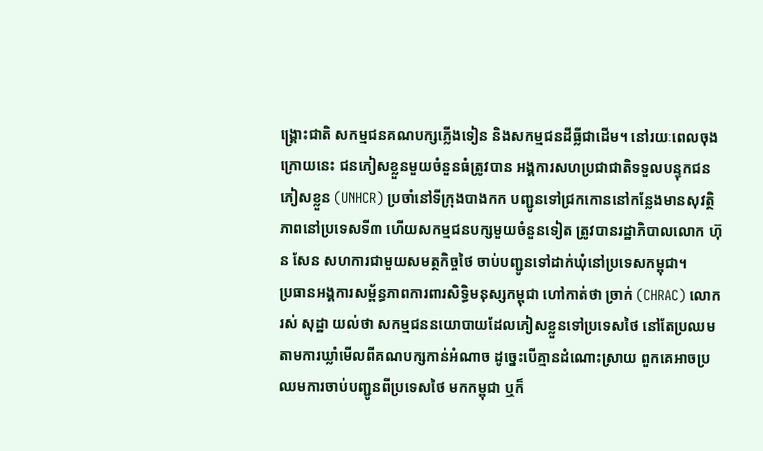ង្គ្រោះជាតិ សកម្មជនគណបក្សភ្លើងទៀន និងសកម្មជនដីធ្លីជាដើម។ នៅរយៈពេលចុងក្រោយនេះ ជនភៀសខ្លួនមួយចំនួនធំត្រូវបាន អង្គការសហប្រជាជាតិទទួលបន្ទុកជនភៀសខ្លួន (UNHCR) ប្រចាំនៅទីក្រុងបាងកក បញ្ជូនទៅជ្រកកោននៅកន្លែងមានសុវត្ថិភាពនៅប្រទេសទី៣ ហើយសកម្មជនបក្សមួយចំនួនទៀត ត្រូវបានរដ្ឋាភិបាលលោក ហ៊ុន សែន សហការជាមួយសមត្ថកិច្ចថៃ ចាប់បញ្ជូនទៅដាក់ឃុំនៅប្រទេសកម្ពុជា។
ប្រធានអង្គការសម្ព័ន្ធភាពការពារសិទ្ធិមនុស្សកម្ពុជា ហៅកាត់ថា ច្រាក់ (CHRAC) លោក រស់ សុដ្ឋា យល់ថា សកម្មជននយោបាយដែលភៀសខ្លួនទៅប្រទេសថៃ នៅតែប្រឈមតាមការឃ្លាំមើលពីគណបក្សកាន់អំណាច ដូច្នេះបើគ្មានដំណោះស្រាយ ពួកគេអាចប្រឈមការចាប់បញ្ជូនពីប្រទេសថៃ មកកម្ពុជា ឬក៏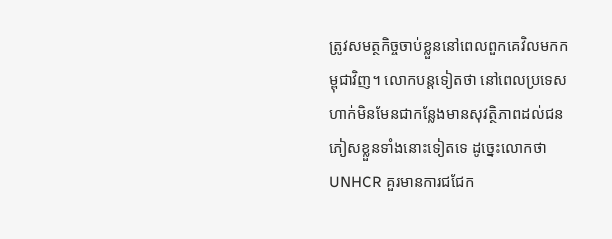ត្រូវសមត្ថកិច្ចចាប់ខ្លួននៅពេលពួកគេវិលមកកម្ពុជាវិញ។ លោកបន្តទៀតថា នៅពេលប្រទេសហាក់មិនមែនជាកន្លែងមានសុវត្ថិភាពដល់ជនភៀសខ្លួនទាំងនោះទៀតទេ ដូច្នេះលោកថា UNHCR គួរមានការជជែក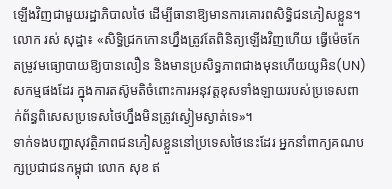ឡើងវិញជាមួយរដ្ឋាភិបាលថៃ ដើម្បីធានាឱ្យមានការគោរពសិទ្ធិជនភៀសខ្លួន។
លោក រស់ សុដ្ឋា៖ «សិទ្ធិជ្រកកោនហ្នឹងត្រូវតែពិនិត្យឡើងវិញហើយ ធ្វើម៉េចកែតម្រូវមធ្យោបាយឱ្យបានលឿន និងមានប្រសិទ្ធភាពជាងមុនហើយយូអិន(UN)សកម្មផងដែរ ក្នុងការតស៊ូមតិចំពោះការអនុវត្តខុសទាំងឡាយរបស់ប្រទេសពាក់ព័ន្ធពិសេសប្រទេសថៃហ្នឹងមិនត្រូវស្ងៀមស្ងាត់ទេ»។
ទាក់ទងបញ្ហាសុវត្ថិភាពជនភៀសខ្លួននៅប្រទេសថៃនេះដែរ អ្នកនាំពាក្យគណបក្សប្រជាជនកម្ពុជា លោក សុខ ឥ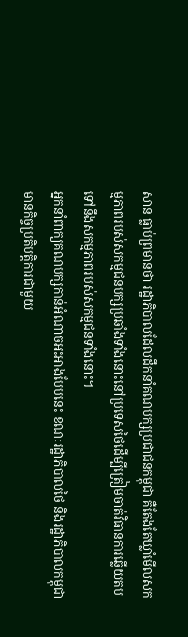សាន ធ្លាប់ព្រមានថា រដ្ឋាភិបាលដែលដឹកនាំគណបក្សប្រជាជនកម្ពុជា គឺតែងតែឃ្លាំមើលសកម្មភាពរបស់សកម្មជនបក្សប្រឆាំងទាំងនោះនៅប្រទេសថៃដើម្បីត្រៀមចាត់វិធានការឆ្លើយតប ទៅនឹងសកម្មភាពរបស់សកម្មជនទាំងនោះ។
អ្នកនាំពាក្យគណបក្សកាន់អំណាចអះអាងបែបនេះ ខណៈរដ្ឋាភិបាលថៃ និងរដ្ឋាភិបាលកម្ពុជា មានកិច្ចប្រតិបត្តិការជាមួយ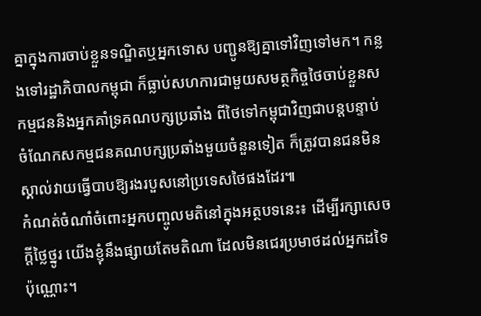គ្នាក្នុងការចាប់ខ្លួនទណ្ឌិតឬអ្នកទោស បញ្ជូនឱ្យគ្នាទៅវិញទៅមក។ កន្លងទៅរដ្ឋាភិបាលកម្ពុជា ក៏ធ្លាប់សហការជាមួយសមត្ថកិច្ចថៃចាប់ខ្លួនសកម្មជននិងអ្នកគាំទ្រគណបក្សប្រឆាំង ពីថៃទៅកម្ពុជាវិញជាបន្តបន្ទាប់ ចំណែកសកម្មជនគណបក្សប្រឆាំងមួយចំនួនទៀត ក៏ត្រូវបានជនមិនស្គាល់វាយធ្វើបាបឱ្យរងរបួសនៅប្រទេសថៃផងដែរ៕
កំណត់ចំណាំចំពោះអ្នកបញ្ចូលមតិនៅក្នុងអត្ថបទនេះ៖ ដើម្បីរក្សាសេចក្ដីថ្លៃថ្នូរ យើងខ្ញុំនឹងផ្សាយតែមតិណា ដែលមិនជេរប្រមាថដល់អ្នកដទៃប៉ុណ្ណោះ។